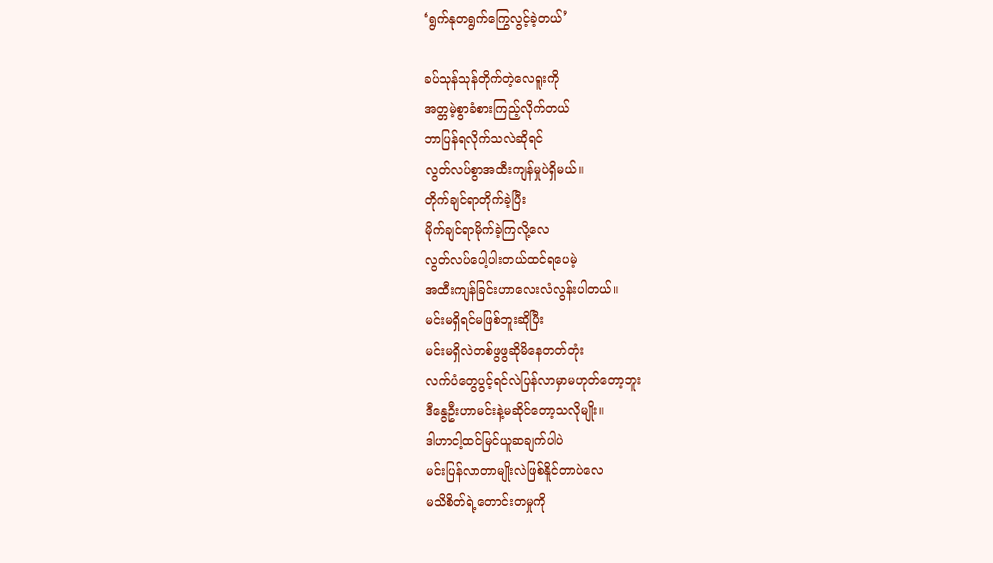‘ရွက်နုတရွက်ကြွေလွင့်ခဲ့တယ်’

ခပ်သုန်သုန်တိုက်တဲ့လေရူးကို
အတ္တမဲ့စွာခံစားကြည့်လိုက်တယ်
ဘာပြန်ရလိုက်သလဲဆိုရင်
လွတ်လပ်စွာအထီးကျန်မှုပဲရှိမယ်။
တိုက်ချင်ရာတိုက်ခဲ့ပြီး
မိုက်ချင်ရာမိုက်ခဲ့ကြလို့လေ
လွတ်လပ်ပေါ့ပါးတယ်ထင်ရပေမဲ့
အထီးကျန်ခြင်းဟာလေးလံလွန်းပါတယ်။
မင်းမရှိရင်မဖြစ်ဘူးဆိုပြီး
မင်းမရှိလဲတစ်ဖွဖွဆိုမိနေတတ်တုံး
လက်ပံတွေပွင့်ရင်လဲပြန်လာမှာမဟုတ်တော့ဘူး
ဒီနွေဦးဟာမင်းနဲ့မဆိုင်တော့သလိုမျိုး။
ဒါဟာငါ့ထင်မြင်ယူဆချက်ပါပဲ
မင်းပြန်လာတာမျိုးလဲဖြစ်နိူင်တာပဲလေ
မသိစိတ်ရဲ့တောင်းတမှုကို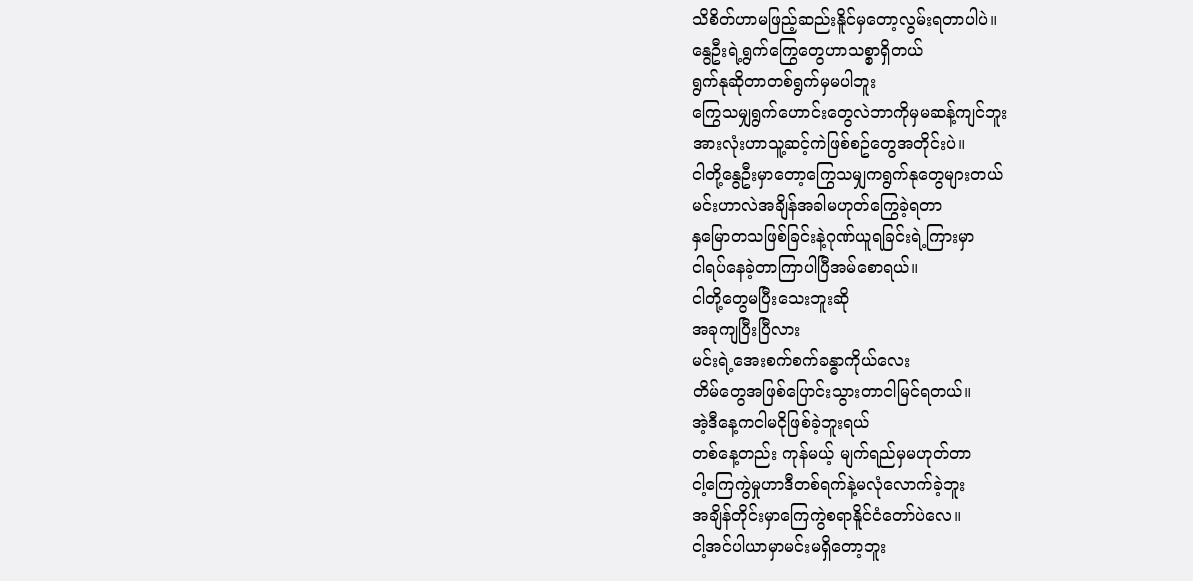သိစိတ်ဟာမဖြည့်ဆည်းနိူင်မှတော့လွမ်းရတာပါပဲ။
နွေဦးရဲ့ရွက်ကြွေတွေဟာသစ္စာရှိတယ်
ရွက်နုဆိုတာတစ်ရွက်မှမပါဘူး
ကြွေသမျှရွက်ဟောင်းတွေလဲဘာကိုမှမဆန့်ကျင်ဘူး
အားလုံးဟာသူ့ဆင့်ကဲဖြစ်စဥ်တွေအတိုင်းပဲ။
ငါတို့နွေဦးမှာတော့ကြွေသမျှကရွက်နုတွေများတယ်
မင်းဟာလဲအချိန်အခါမဟုတ်ကြွေခဲ့ရတာ
နှမြောတသဖြစ်ခြင်းနဲ့ဂုဏ်ယူရခြင်းရဲ့ကြားမှာ
ငါရပ်နေခဲ့တာကြာပါပြီအမ်စောရယ်။
ငါတို့တွေမပြီးသေးဘူးဆို
အခုကျပြီးပြီလား
မင်းရဲ့အေးစက်စက်ခန္ဓာကိုယ်လေး
တိမ်တွေအဖြစ်ပြောင်းသွားတာငါမြင်ရတယ်။
အဲ့ဒီနေ့ကငါမငိုဖြစ်ခဲ့ဘူးရယ်
တစ်နေ့တည်း ကုန်မယ့် မျက်ရည်မှမဟုတ်တာ
ငါ့ကြေကွဲမှုဟာဒီတစ်ရက်နဲ့မလုံလောက်ခဲ့ဘူး
အချိန်တိုင်းမှာကြေကွဲစရာနိူင်ငံတော်ပဲလေ။
ငါ့အင်ပါယာမှာမင်းမရှိတော့ဘူး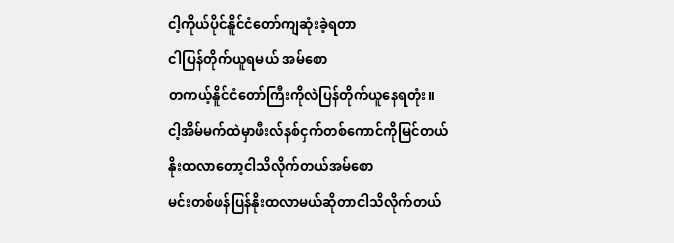ငါ့ကိုယ်ပိုင်နိူင်ငံတော်ကျဆုံးခဲ့ရတာ
ငါပြန်တိုက်ယူရမယ် အမ်စော
တကယ့်နိူင်ငံတော်ကြီးကိုလဲပြန်တိုက်ယူနေရတုံး။
ငါ့အိမ်မက်ထဲမှာဖီးလ်နစ်ငှက်တစ်ကောင်ကိုမြင်တယ်
နိုးထလာတော့ငါသိလိုက်တယ်အမ်စော
မင်းတစ်ဖန်ပြန်နိုးထလာမယ်ဆိုတာငါသိလိုက်တယ်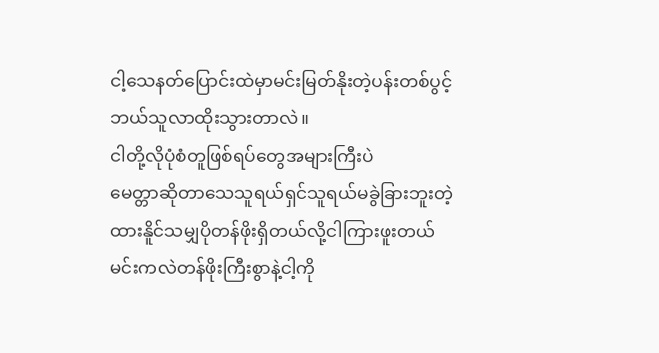ငါ့သေနတ်ပြောင်းထဲမှာမင်းမြတ်နိုးတဲ့ပန်းတစ်ပွင့်
ဘယ်သူလာထိုးသွားတာလဲ။
ငါတို့လိုပုံစံတူဖြစ်ရပ်တွေအများကြီးပဲ
မေတ္တာဆိုတာသေသူရယ်ရှင်သူရယ်မခွဲခြားဘူးတဲ့
ထားနိူင်သမျှပိုတန်ဖိုးရှိတယ်လို့ငါကြားဖူးတယ်
မင်းကလဲတန်ဖိုးကြီးစွာနဲ့ငါ့ကို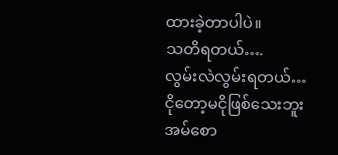ထားခဲ့တာပါပဲ။
သတိရတယ်….
လွမ်းလဲလွမ်းရတယ်…
ငိုတော့မငိုဖြစ်သေးဘူး အမ်စော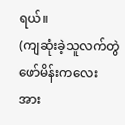ရယ်။
(ကျဆုံးခဲ့သူလက်တွဲဖော်မိန်းကလေးအား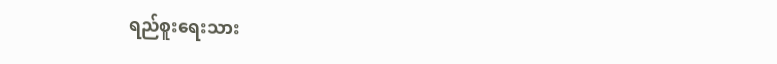ရည်စူးရေးသား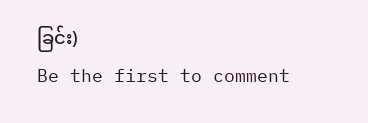ခြင်း)
Be the first to comment